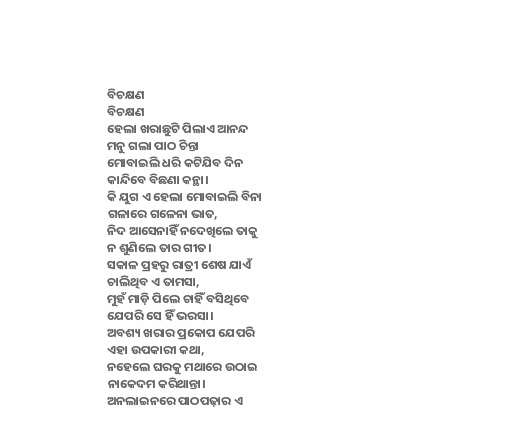ବିଚକ୍ଷଣ
ବିଚକ୍ଷଣ
ହେଲା ଖରାଛୁଟି ପିଲାଏ ଆନନ୍ଦ
ମନୁ ଗଲା ପାଠ ଚିନ୍ତା
ମୋବାଇଲି ଧରି କଟିଯିବ ଦିନ
କାନ୍ଦିବେ ବିଛଣା କନ୍ଥା।
କି ଯୁଗ ଏ ହେଲା ମୋବାଇଲି ବିନା
ଗଳାରେ ଗଳେନା ଭାତ,
ନିଦ ଆସେନାହିଁ ନଦେଖିଲେ ତାକୁ
ନ ଶୁଣିଲେ ତାର ଗୀତ।
ସକାଳ ପ୍ରହରୁ ରାତ୍ରୀ ଶେଷ ଯାଏଁ
ଚାଲିଥିବ ଏ ତାମସା,
ମୁହଁ ମାଡ଼ି ପିଲେ ଚାହିଁ ବସିଥିବେ
ଯେପରି ସେ ହିଁ ଭରସା।
ଅବଶ୍ୟ ଖରାର ପ୍ରକୋପ ଯେପରି
ଏହା ଉପକାରୀ କଥା,
ନହେଲେ ଘରକୁ ମଥାରେ ଉଠାଇ
ନାକେଦମ କରିଥାନ୍ତା।
ଅନଲାଇନରେ ପାଠପଢ଼ାର ଏ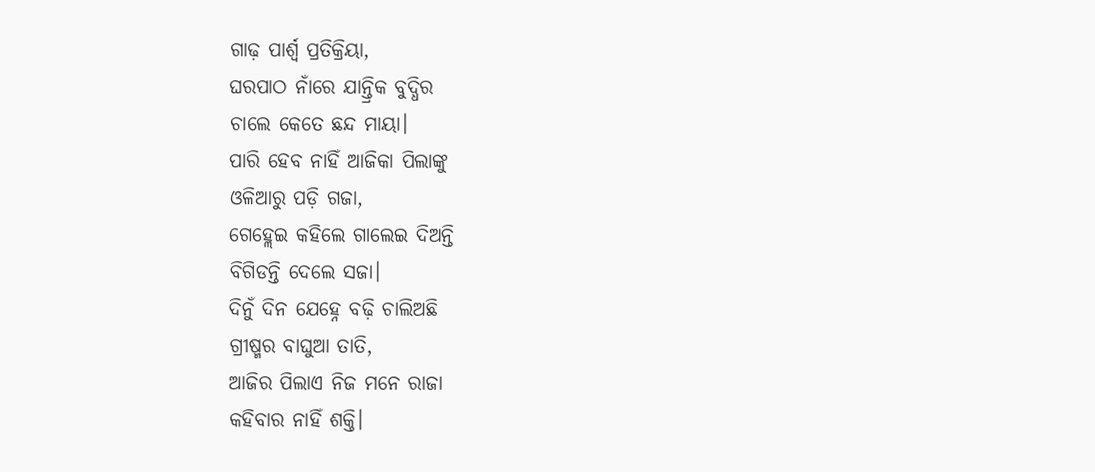ଗାଢ଼ ପାର୍ଶ୍ଵ ପ୍ରତିକ୍ରିୟା,
ଘରପାଠ ନାଁରେ ଯାନ୍ତ୍ରିକ ବୁଦ୍ଧିର
ଚାଲେ କେତେ ଛନ୍ଦ ମାୟା।
ପାରି ହେବ ନାହିଁ ଆଜିକା ପିଲାଙ୍କୁ
ଓଳିଆରୁ ପଡ଼ି ଗଜା,
ଗେହ୍ଲେଇ କହିଲେ ଗାଲେଇ ଦିଅନ୍ତି
ବିଗିଡନ୍ତି ଦେଲେ ସଜା।
ଦିନୁଁ ଦିନ ଯେହ୍ନେ ବଢ଼ି ଚାଲିଅଛି
ଗ୍ରୀଷ୍ମର ବାଘୁଆ ତାତି,
ଆଜିର ପିଲାଏ ନିଜ ମନେ ରାଜା
କହିବାର ନାହିଁ ଶକ୍ତି।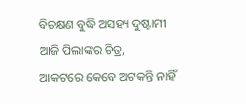ବିଚକ୍ଷଣ ବୁଦ୍ଧି ଅସହ୍ୟ ଦୁଷ୍ଟାମୀ
ଆଜି ପିଲାଙ୍କର ଚିତ୍ର,
ଆକଟରେ କେବେ ଅଟକନ୍ତି ନାହିଁ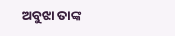ଅବୁଝା ତାଙ୍କ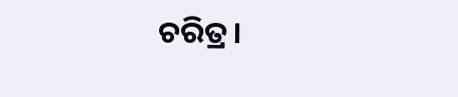ଚରିତ୍ର।